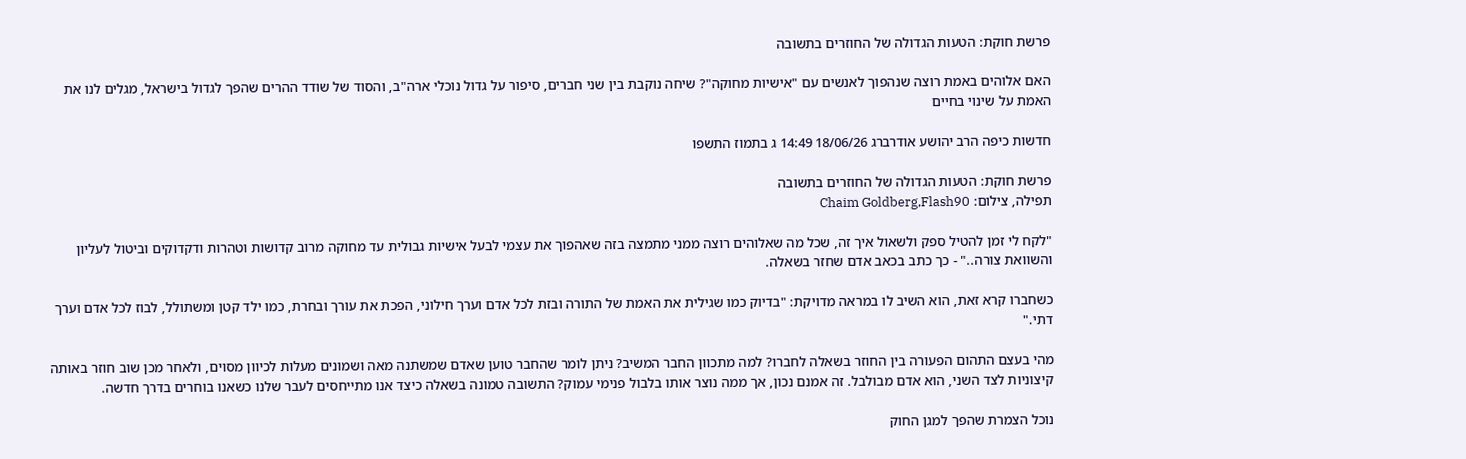פרשת חוקת: הטעות הגדולה של החוזרים בתשובה

האם אלוהים באמת רוצה שנהפוך לאנשים עם "אישיות מחוקה"? שיחה נוקבת בין שני חברים, סיפור על גדול נוכלי ארה"ב, והסוד של שודד ההרים שהפך לגדול בישראל, מגלים לנו את האמת על שינוי בחיים

חדשות כיפה הרב יהושע אודרברג 18/06/26 14:49 ג בתמוז התשפו

פרשת חוקת: הטעות הגדולה של החוזרים בתשובה
תפילה, צילום: Chaim Goldberg,Flash90

"לקח לי זמן להטיל ספק ולשאול איך זה, שכל מה שאלוהים רוצה ממני מתמצה בזה שאהפוך את עצמי לבעל אישיות גבולית עד מחוקה מרוב קדושות וטהרות ודקדוקים וביטול לעליון והשוואת צורה.." - כך כתב בכאב אדם שחזר בשאלה.

כשחברו קרא זאת, הוא השיב לו במראה מדויקת: "בדיוק כמו שגילית את האמת של התורה ובזת לכל אדם וערך חילוני, הפכת את עורך ובחרת, כמו ילד קטן ומשתולל, לבוז לכל אדם וערך דתי."

מהי בעצם התהום הפעורה בין החוזר בשאלה לחברו? למה מתכוון החבר המשיב? ניתן לומר שהחבר טוען שאדם שמשתנה מאה ושמונים מעלות לכיוון מסוים, ולאחר מכן שוב חוזר באותה קיצוניות לצד השני, הוא אדם מבולבל. זה אמנם נכון, אך ממה נוצר אותו בלבול פנימי עמוק? התשובה טמונה בשאלה כיצד אנו מתייחסים לעבר שלנו כשאנו בוחרים בדרך חדשה.

נוכל הצמרת שהפך למגן החוק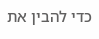כדי להבין את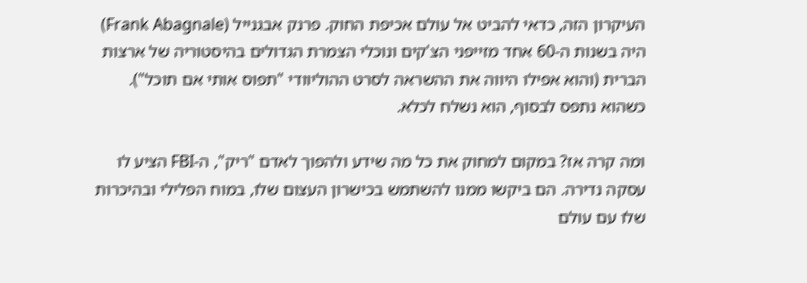העיקרון הזה, כדאי להביט אל עולם אכיפת החוק. פרנק אבגנייל (Frank Abagnale) היה בשנות ה-60 אחד מזייפני הצ'קים ונוכלי הצמרת הגדולים בהיסטוריה של ארצות הברית (והוא אפילו היווה את ההשראה לסרט ההוליוודי "תפוס אותי אם תוכל"). כשהוא נתפס לבסוף, הוא נשלח לכלא.

ומה קרה אז? במקום למחוק את כל מה שידע ולהפוך לאדם "ריק", ה-FBI הציע לו עסקה נדירה. הם ביקשו ממנו להשתמש בכישרון העצום שלו, במוח הפלילי ובהיכרות שלו עם עולם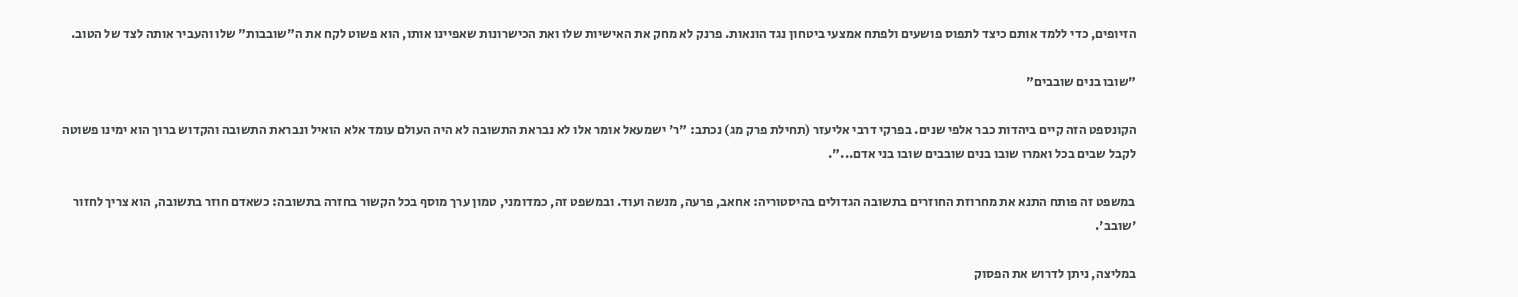הזיופים, כדי ללמד אותם כיצד לתפוס פושעים ולפתח אמצעי ביטחון נגד הונאות. פרנק לא מחק את האישיות שלו ואת הכישרונות שאפיינו אותו, הוא פשוט לקח את ה"שובבות" שלו והעביר אותה לצד של הטוב.

"שובו בנים שובבים"

הקונספט הזה קיים ביהדות כבר אלפי שנים. בפרקי דרבי אליעזר (תחילת פרק מג) נכתב: "ר' ישמעאל אומר אלו לא נבראת התשובה לא היה העולם עומד אלא הואיל ונבראת התשובה והקדוש ברוך הוא ימינו פשוטה לקבל שבים בכל ואמרו שובו בנים שובבים שובו בני אדם...".

במשפט זה פותח התנא את מחרוזת החוזרים בתשובה הגדולים בהיסטוריה: אחאב, פרעה, מנשה ועוד. ובמשפט זה, כמדומני, טמון ערך מוסף בכל הקשור בחזרה בתשובה: כשאדם חוזר בתשובה, הוא צריך לחזור 'שובב'.

במליצה, ניתן לדרוש את הפסוק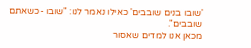'שובו בנים שובבים' כאילו נאמר לנו: "שובו -כשאתם שובבים".
מכאן אנו למדים שאסור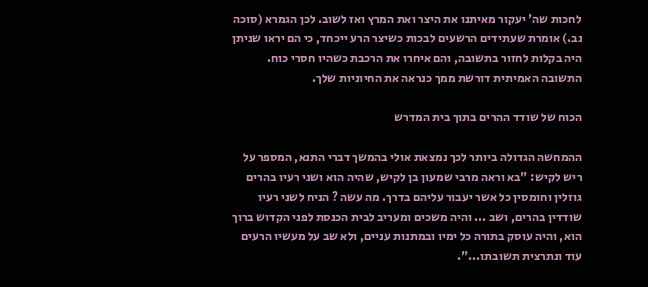לחכות שה' יעקור מאיתנו את היצר ואת המרץ ואז לשוב. לכן הגמרא (סוכה נב.) אומרת שעתידים הרשעים לבכות כשיצר הרע ייכחד, כי הם יראו שניתן היה בקלות לחזור בתשובה, והם איחרו את הרכבת כשהיו חסרי כוח. התשובה האמיתית דורשת ממך כנראה את החיוניות שלך.

הכוח של שודד ההרים בתוך בית המדרש

ההמחשה הגדולה ביותר לכך נמצאת אולי בהמשך דברי התנא, המספר על ריש לקיש: "בא וראה מרבי שמעון בן לקיש, שהיה הוא ושני רעיו בהרים גוזלין וחומסין כל אשר יעבור עליהם בדרך. מה עשה ? הניח לשני רעיו שודדין בהרים, ושב ... והיה משכים ומעריב לבית הכנסת לפני הקדוש ברוך הוא, והיה עוסק בתורה כל ימיו ובמתנות עניים, ולא שב על מעשיו הרעים עוד ונתרצית תשובתו...".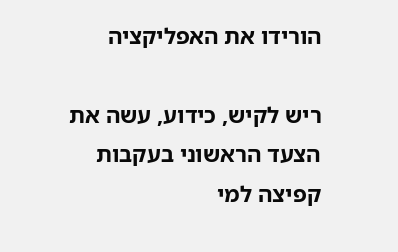הורידו את האפליקציה

ריש לקיש, כידוע, עשה את הצעד הראשוני בעקבות קפיצה למי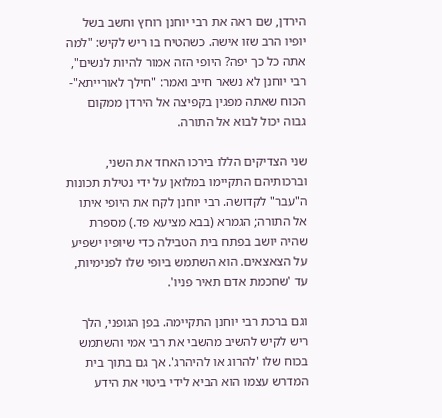הירדן, שם ראה את רבי יוחנן רוחץ וחשב בשל יופיו הרב שזו אישה. כשהטיח בו ריש לקיש: "למה אתה כל כך יפה? היופי הזה אמור להיות לנשים", רבי יוחנן לא נשאר חייב ואמר: "חילך לאורייתא"- הכוח שאתה מפגין בקפיצה אל הירדן ממקום גבוה יכול לבוא אל התורה.

שני הצדיקים הללו בירכו האחד את השני, וברכותיהם התקיימו במלואן על ידי נטילת תכונות ה"עבר" לקדושה. רבי יוחנן לקח את היופי איתו אל התורה; הגמרא (בבא מציעא פד.) מספרת שהיה יושב בפתח בית הטבילה כדי שיופיו ישפיע על הצאצאים. הוא השתמש ביופי שלו לפנימיות, עד 'שחכמת אדם תאיר פניו'.

וגם ברכת רבי יוחנן התקיימה. בפן הגופני, הלך ריש לקיש להשיב מהשבי את רבי אמי והשתמש בכוח שלו 'להרוג או להיהרג'. אך גם בתוך בית המדרש עצמו הוא הביא לידי ביטוי את הידע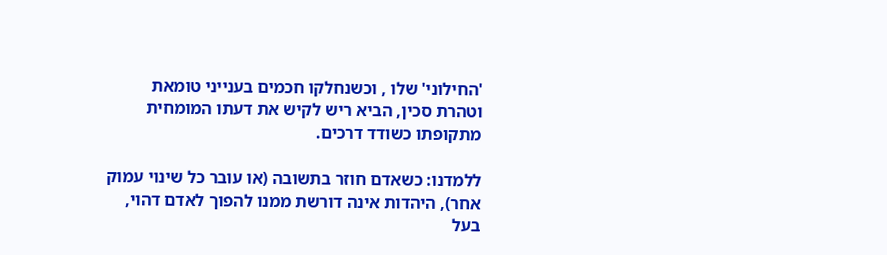'החילוני' שלו , וכשנחלקו חכמים בענייני טומאת וטהרת סכין, הביא ריש לקיש את דעתו המומחית מתקופתו כשודד דרכים.

ללמדנו: כשאדם חוזר בתשובה (או עובר כל שינוי עמוק אחר), היהדות אינה דורשת ממנו להפוך לאדם דהוי, בעל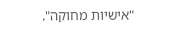"אישיות מחוקה".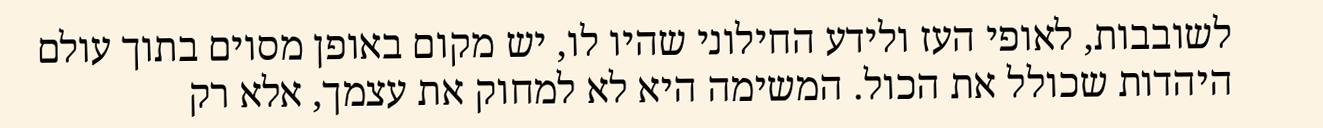לשובבות, לאופי העז ולידע החילוני שהיו לו, יש מקום באופן מסוים בתוך עולם היהדות שכולל את הכול. המשימה היא לא למחוק את עצמך, אלא רק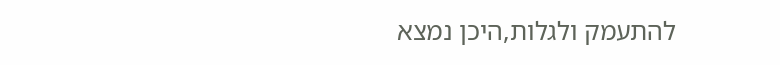להתעמק ולגלות,היכן נמצא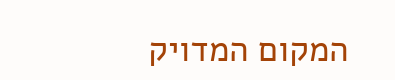המקום המדויק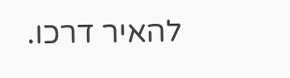להאיר דרכו.